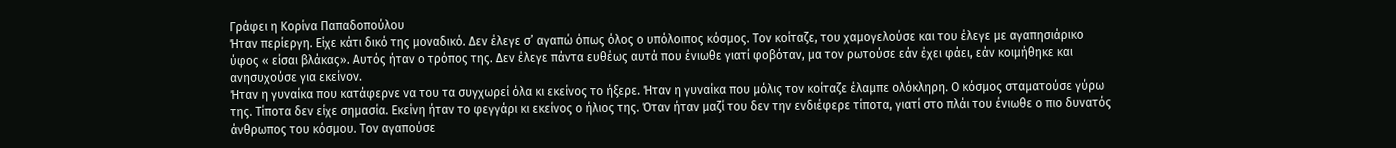Γράφει η Κορίνα Παπαδοπούλου
Ήταν περίεργη. Είχε κάτι δικό της μοναδικό. Δεν έλεγε σ’ αγαπώ όπως όλος ο υπόλοιπος κόσμος. Τον κοίταζε, του χαμογελούσε και του έλεγε με αγαπησιάρικο ύφος « είσαι βλάκας». Αυτός ήταν ο τρόπος της. Δεν έλεγε πάντα ευθέως αυτά που ένιωθε γιατί φοβόταν, μα τον ρωτούσε εάν έχει φάει, εάν κοιμήθηκε και ανησυχούσε για εκείνον.
Ήταν η γυναίκα που κατάφερνε να του τα συγχωρεί όλα κι εκείνος το ήξερε. Ήταν η γυναίκα που μόλις τον κοίταζε έλαμπε ολόκληρη. Ο κόσμος σταματούσε γύρω της. Τίποτα δεν είχε σημασία. Εκείνη ήταν το φεγγάρι κι εκείνος ο ήλιος της. Όταν ήταν μαζί του δεν την ενδιέφερε τίποτα, γιατί στο πλάι του ένιωθε ο πιο δυνατός άνθρωπος του κόσμου. Τον αγαπούσε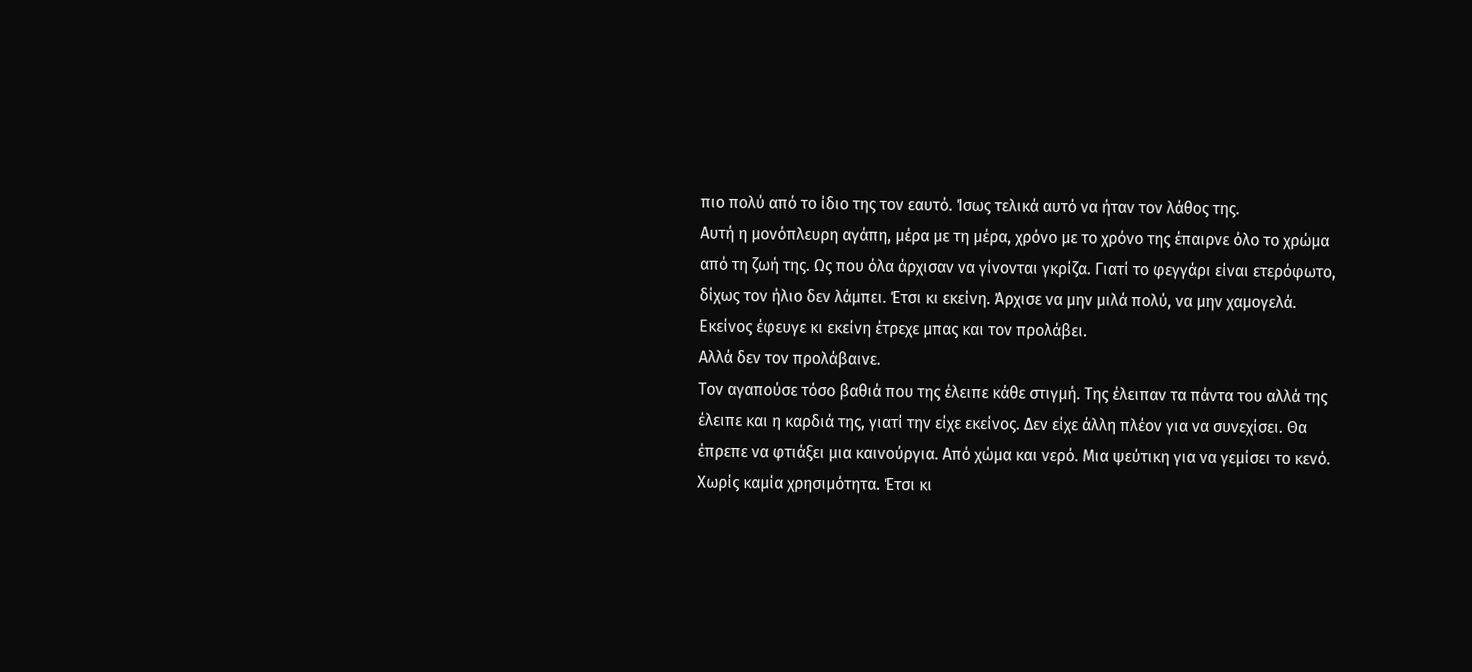πιο πολύ από το ίδιο της τον εαυτό. Ίσως τελικά αυτό να ήταν τον λάθος της.
Αυτή η μονόπλευρη αγάπη, μέρα με τη μέρα, χρόνο με το χρόνο της έπαιρνε όλο το χρώμα από τη ζωή της. Ως που όλα άρχισαν να γίνονται γκρίζα. Γιατί το φεγγάρι είναι ετερόφωτο, δίχως τον ήλιο δεν λάμπει. Έτσι κι εκείνη. Άρχισε να μην μιλά πολύ, να μην χαμογελά. Εκείνος έφευγε κι εκείνη έτρεχε μπας και τον προλάβει.
Αλλά δεν τον προλάβαινε.
Τον αγαπούσε τόσο βαθιά που της έλειπε κάθε στιγμή. Της έλειπαν τα πάντα του αλλά της έλειπε και η καρδιά της, γιατί την είχε εκείνος. Δεν είχε άλλη πλέον για να συνεχίσει. Θα έπρεπε να φτιάξει μια καινούργια. Από χώμα και νερό. Μια ψεύτικη για να γεμίσει το κενό. Χωρίς καμία χρησιμότητα. Έτσι κι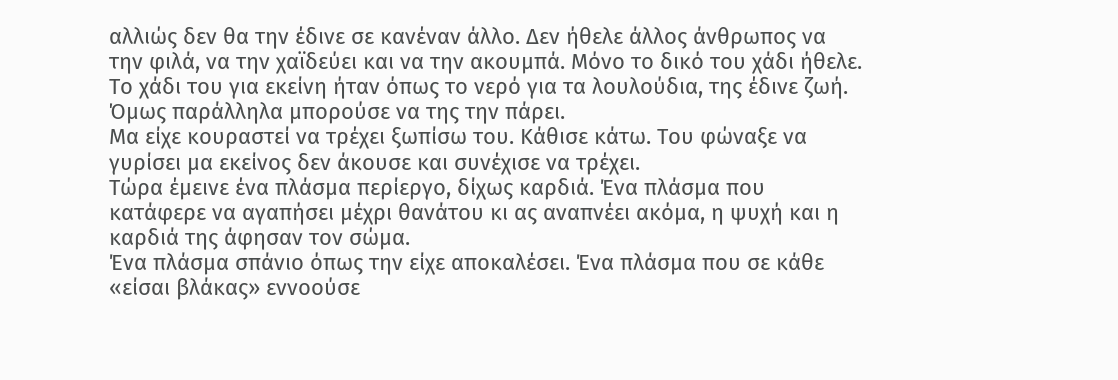αλλιώς δεν θα την έδινε σε κανέναν άλλο. Δεν ήθελε άλλος άνθρωπος να την φιλά, να την χαϊδεύει και να την ακουμπά. Μόνο το δικό του χάδι ήθελε. Το χάδι του για εκείνη ήταν όπως το νερό για τα λουλούδια, της έδινε ζωή. Όμως παράλληλα μπορούσε να της την πάρει.
Μα είχε κουραστεί να τρέχει ξωπίσω του. Κάθισε κάτω. Του φώναξε να γυρίσει μα εκείνος δεν άκουσε και συνέχισε να τρέχει.
Τώρα έμεινε ένα πλάσμα περίεργο, δίχως καρδιά. Ένα πλάσμα που κατάφερε να αγαπήσει μέχρι θανάτου κι ας αναπνέει ακόμα, η ψυχή και η καρδιά της άφησαν τον σώμα.
Ένα πλάσμα σπάνιο όπως την είχε αποκαλέσει. Ένα πλάσμα που σε κάθε «είσαι βλάκας» εννοούσε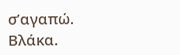σ’αγαπώ.
Βλάκα.